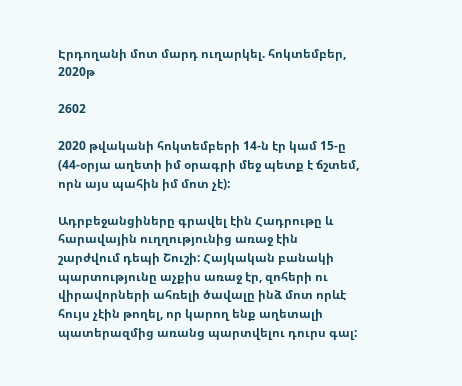Էրդողանի մոտ մարդ ուղարկել. հոկտեմբեր, 2020թ

2602

2020 թվականի հոկտեմբերի 14-ն էր կամ 15-ը (44-օրյա աղետի իմ օրագրի մեջ պետք է ճշտեմ, որն այս պահին իմ մոտ չէ):

Ադրբեջանցիները գրավել էին Հադրութը և հարավային ուղղությունից առաջ էին շարժվում դեպի Շուշի: Հայկական բանակի պարտությունը աչքիս առաջ էր, զոհերի ու վիրավորների ահռելի ծավալը ինձ մոտ որևէ հույս չէին թողել, որ կարող ենք աղետալի պատերազմից առանց պարտվելու դուրս գալ: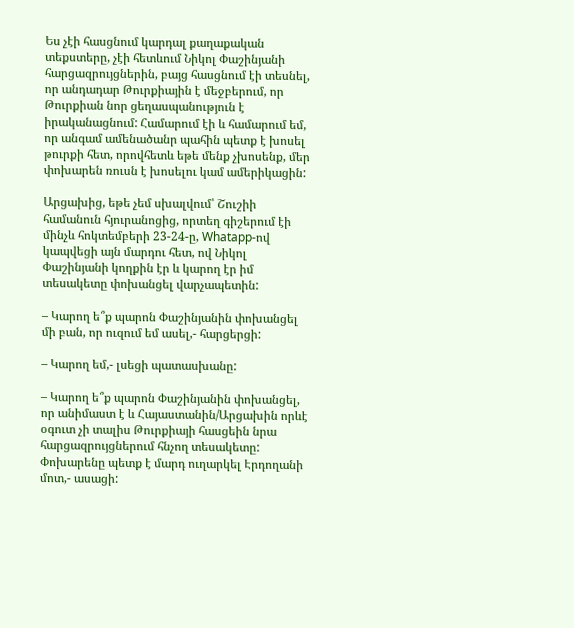Ես չէի հասցնում կարդալ քաղաքական տեքստերը, չէի հետևում Նիկոլ Փաշինյանի հարցազրույցներին, բայց հասցնում էի տեսնել, որ անդադար Թուրքիային է մեջբերում, որ Թուրքիան նոր ցեղասպանություն է իրականացնում: Համարում էի և համարում եմ, որ անգամ ամենածանր պահին պետք է խոսել թուրքի հետ, որովհետև եթե մենք չխոսենք, մեր փոխարեն ռուսն է խոսելու կամ ամերիկացին:

Արցախից, եթե չեմ սխալվում՝ Շուշիի համանուն հյուրանոցից, որտեղ գիշերում էի մինչև հոկտեմբերի 23-24-ը, Whatapp-ով կապվեցի այն մարդու հետ, ով Նիկոլ Փաշինյանի կողքին էր և կարող էր իմ տեսակետը փոխանցել վարչապետին:

– Կարող ե՞ք պարոն Փաշինյանին փոխանցել մի բան, որ ուզում եմ ասել,- հարցերցի:

– Կարող եմ,- լսեցի պատասխանը:

– Կարող ե՞ք պարոն Փաշինյանին փոխանցել, որ անիմաստ է և Հայաստանին/Արցախին որևէ օգուտ չի տալիս Թուրքիայի հասցեին նրա հարցազրույցներում հնչող տեսակետը: Փոխարենը պետք է մարդ ուղարկել Էրդողանի մոտ,- ասացի: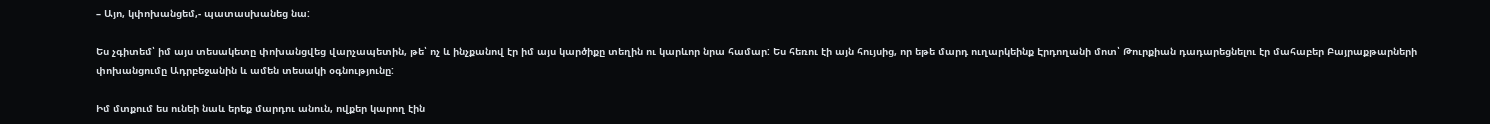– Այո, կփոխանցեմ,- պատասխանեց նա:

Ես չգիտեմ՝ իմ այս տեսակետը փոխանցվեց վարչապետին, թե՝ ոչ և ինչքանով էր իմ այս կարծիքը տեղին ու կարևոր նրա համար: Ես հեռու էի այն հույսից, որ եթե մարդ ուղարկեինք Էրդողանի մոտ՝ Թուրքիան դադարեցնելու էր մահաբեր Բայրաքթարների փոխանցումը Ադրբեջանին և ամեն տեսակի օգնությունը:

Իմ մտքում ես ունեի նաև երեք մարդու անուն, ովքեր կարող էին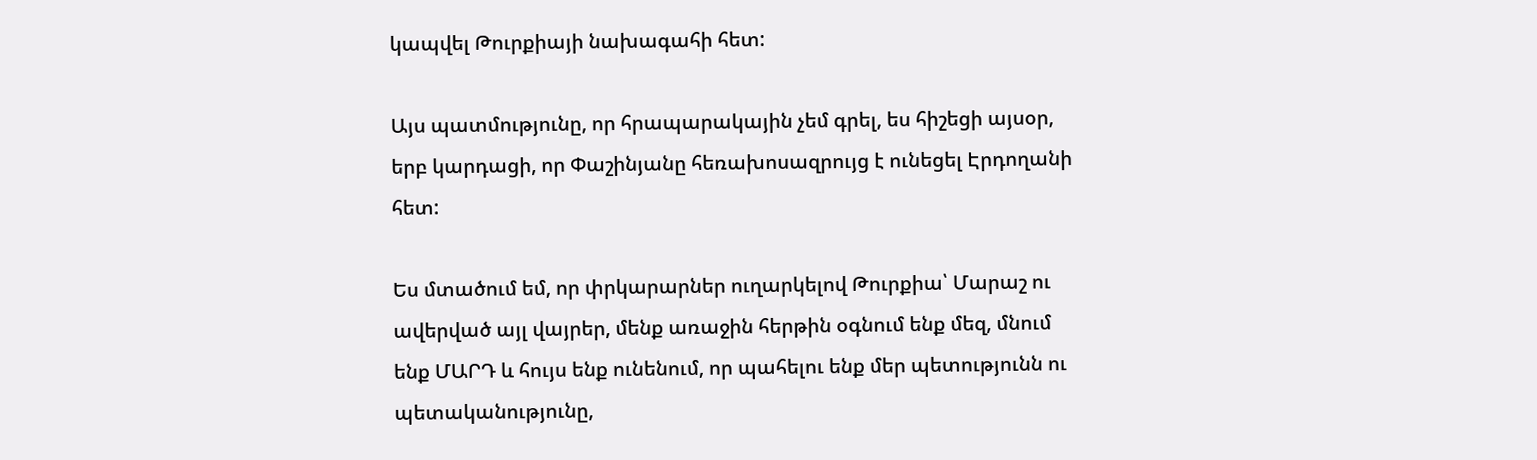կապվել Թուրքիայի նախագահի հետ:

Այս պատմությունը, որ հրապարակային չեմ գրել, ես հիշեցի այսօր, երբ կարդացի, որ Փաշինյանը հեռախոսազրույց է ունեցել Էրդողանի հետ:

Ես մտածում եմ, որ փրկարարներ ուղարկելով Թուրքիա՝ Մարաշ ու ավերված այլ վայրեր, մենք առաջին հերթին օգնում ենք մեզ, մնում ենք ՄԱՐԴ և հույս ենք ունենում, որ պահելու ենք մեր պետությունն ու պետականությունը,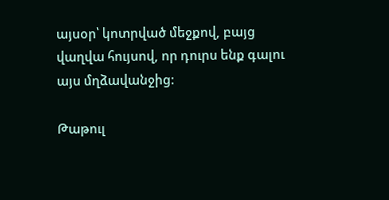այսօր՝ կոտրված մեջքով, բայց վաղվա հույսով, որ դուրս ենք գալու այս մղձավանջից:

Թաթուլ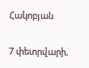Հակոբյան

7 փետրվարի,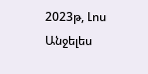2023թ, Լոս Անջելես